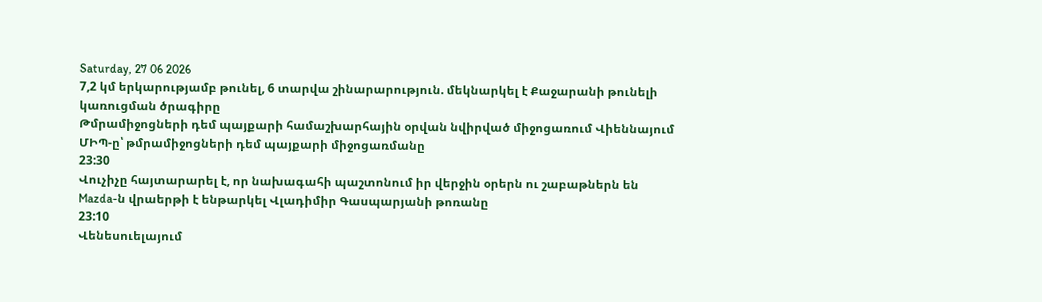Saturday, 27 06 2026
7,2 կմ երկարությամբ թունել, 6 տարվա շինարարություն. մեկնարկել է Քաջարանի թունելի կառուցման ծրագիրը
Թմրամիջոցների դեմ պայքարի համաշխարհային օրվան նվիրված միջոցառում Վիեննայում
ՄԻՊ-ը՝ թմրամիջոցների դեմ պայքարի միջոցառմանը
23:30
Վուչիչը հայտարարել է, որ նախագահի պաշտոնում իր վերջին օրերն ու շաբաթներն են
Mazda-ն վրաերթի է ենթարկել Վլադիմիր Գասպարյանի թոռանը
23:10
Վենեսուելայում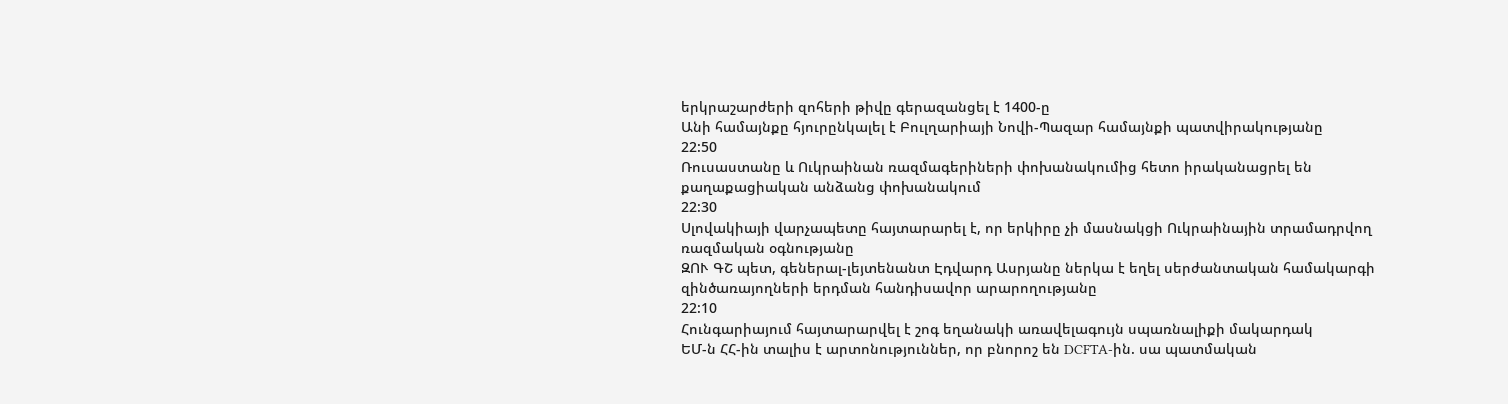երկրաշարժերի զոհերի թիվը գերազանցել է 1400-ը
Անի համայնքը հյուրընկալել է Բուլղարիայի Նովի-Պազար համայնքի պատվիրակությանը
22:50
Ռուսաստանը և Ուկրաինան ռազմագերիների փոխանակումից հետո իրականացրել են քաղաքացիական անձանց փոխանակում
22:30
Սլովակիայի վարչապետը հայտարարել է, որ երկիրը չի մասնակցի Ուկրաինային տրամադրվող ռազմական օգնությանը
ԶՈՒ ԳՇ պետ, գեներալ-լեյտենանտ Էդվարդ Ասրյանը ներկա է եղել սերժանտական համակարգի զինծառայողների երդման հանդիսավոր արարողությանը
22:10
Հունգարիայում հայտարարվել է շոգ եղանակի առավելագույն սպառնալիքի մակարդակ
ԵՄ-ն ՀՀ-ին տալիս է արտոնություններ, որ բնորոշ են DCFTA-ին. սա պատմական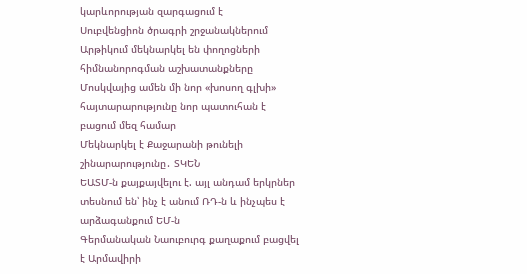կարևորության զարգացում է
Սուբվենցիոն ծրագրի շրջանակներում Արթիկում մեկնարկել են փողոցների հիմնանորոգման աշխատանքները
Մոսկվայից ամեն մի նոր «խոսող գլխի» հայտարարությունը նոր պատուհան է բացում մեզ համար
Մեկնարկել է Քաջարանի թունելի շինարարությունը․ ՏԿԵՆ
ԵԱՏՄ-ն քայքայվելու է. այլ անդամ երկրներ տեսնում են՝ ինչ է անում ՌԴ-ն և ինչպես է արձագանքում ԵՄ-ն
Գերմանական Նաուբուրգ քաղաքում բացվել է Արմավիրի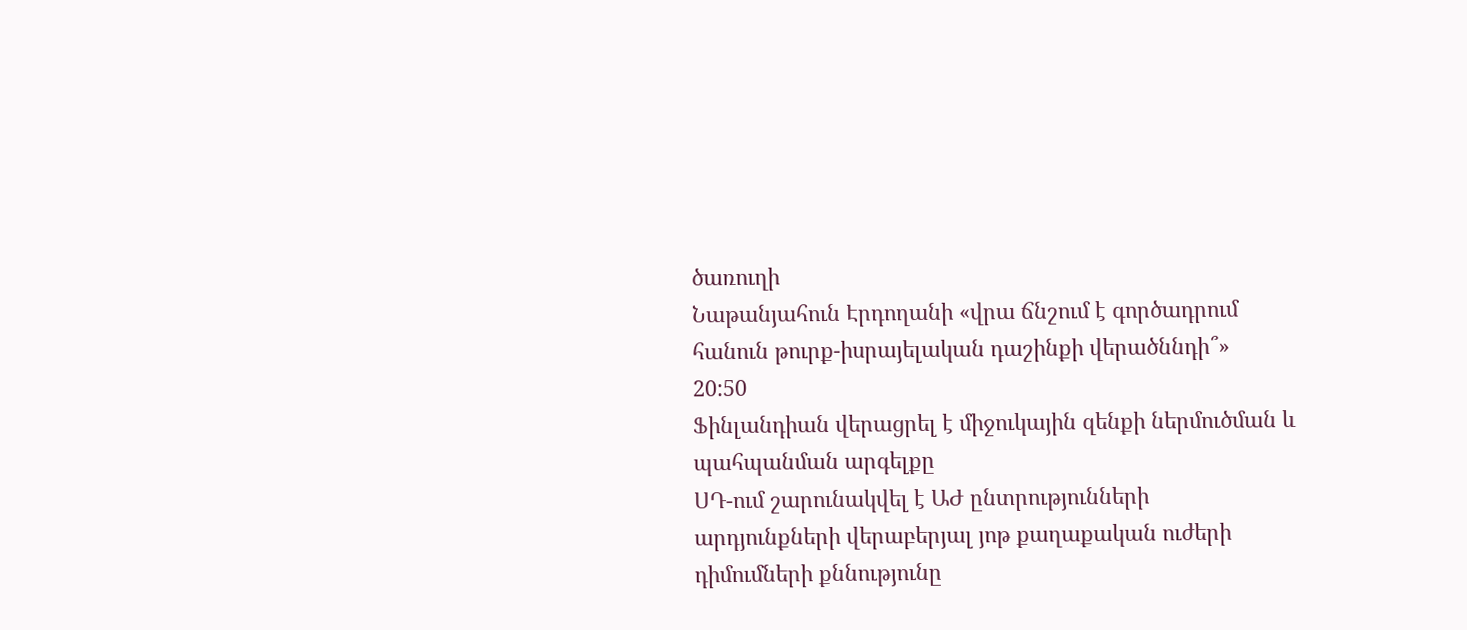ծառուղի
Նաթանյահուն Էրդողանի «վրա ճնշում է գործադրում հանուն թուրք-իսրայելական դաշինքի վերածննդի՞»
20:50
Ֆինլանդիան վերացրել է միջուկային զենքի ներմուծման և պահպանման արգելքը
ՍԴ-ում շարունակվել է ԱԺ ընտրությունների արդյունքների վերաբերյալ յոթ քաղաքական ուժերի դիմումների քննությունը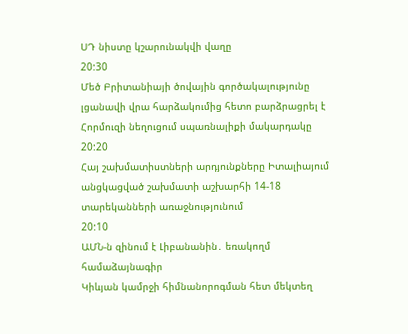ՍԴ նիստը կշարունակվի վաղը
20:30
Մեծ Բրիտանիայի ծովային գործակալությունը լցանավի վրա հարձակումից հետո բարձրացրել է Հորմուզի նեղուցում սպառնալիքի մակարդակը
20:20
Հայ շախմատիստների արդյունքները Իտալիայում անցկացված շախմատի աշխարհի 14-18 տարեկանների առաջնությունում
20:10
ԱՄՆ-ն զինում է Լիբանանին․ եռակողմ համաձայնագիր
Կիևյան կամրջի հիմնանորոգման հետ մեկտեղ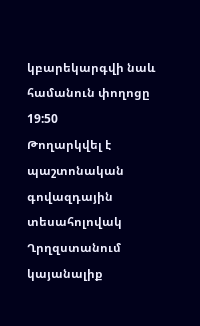կբարեկարգվի նաև համանուն փողոցը
19:50
Թողարկվել է պաշտոնական գովազդային տեսահոլովակ Ղրղզստանում կայանալիք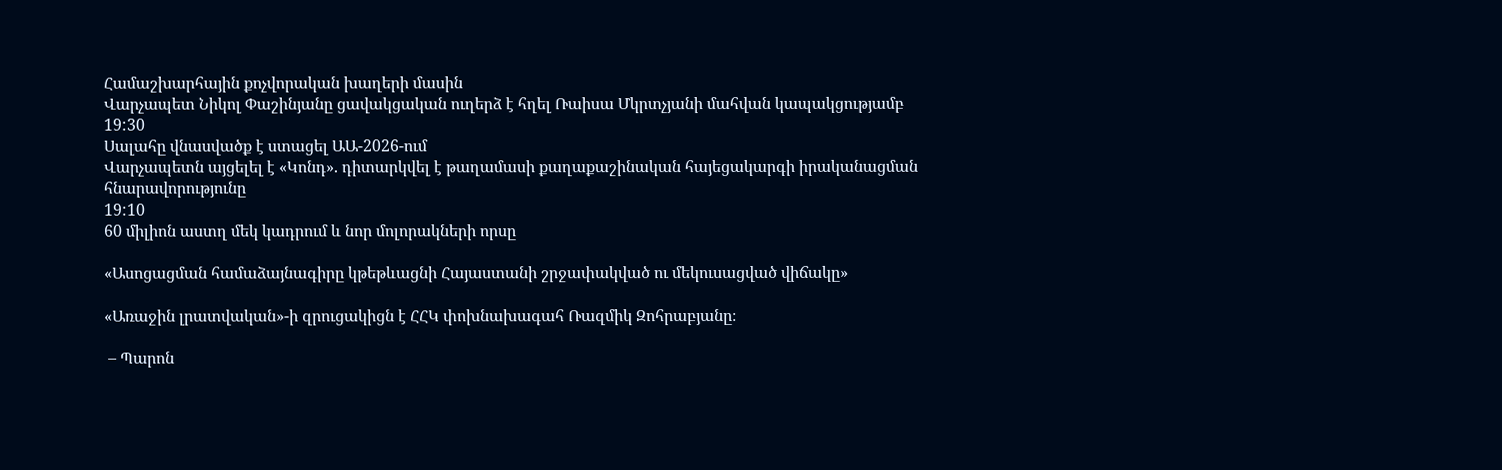Համաշխարհային քոչվորական խաղերի մասին
Վարչապետ Նիկոլ Փաշինյանը ցավակցական ուղերձ է հղել Ռաիսա Մկրտչյանի մահվան կապակցությամբ
19:30
Սալահը վնասվածք է ստացել ԱԱ-2026-ում
Վարչապետն այցելել է «Կոնդ». դիտարկվել է թաղամասի քաղաքաշինական հայեցակարգի իրականացման հնարավորությունը
19:10
60 միլիոն աստղ մեկ կադրում և նոր մոլորակների որսը

«Ասոցացման համաձայնագիրը կթեթևացնի Հայաստանի շրջափակված ու մեկուսացված վիճակը»

«Առաջին լրատվական»-ի զրուցակիցն է ՀՀԿ փոխնախագահ Ռազմիկ Զոհրաբյանը։

 – Պարոն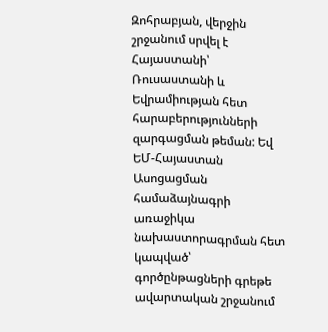Զոհրաբյան, վերջին շրջանում սրվել է Հայաստանի՝ Ռուսաստանի և Եվրամիության հետ հարաբերությունների զարգացման թեման: Եվ ԵՄ-Հայաստան Ասոցացման համաձայնագրի առաջիկա նախաստորագրման հետ կապված՝ գործընթացների գրեթե ավարտական շրջանում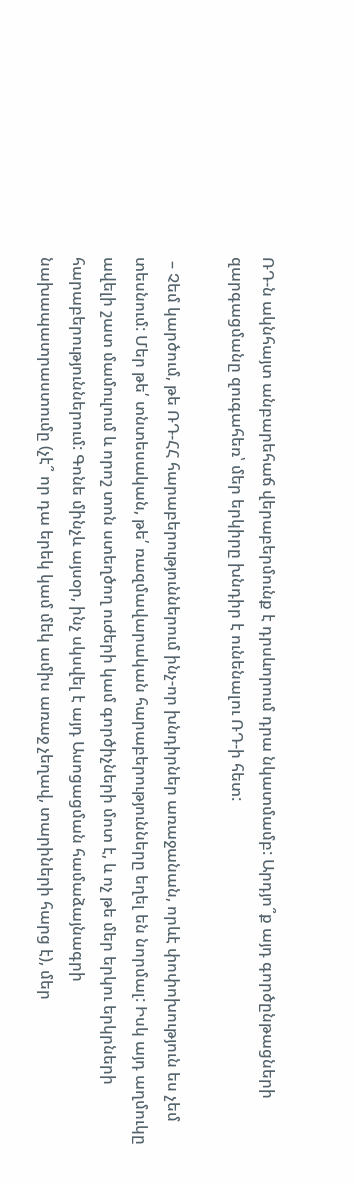ՌԴ-ն ակնհայտ անբարեհաճ վերաբերմունք է դրսևորում դրա նկատմամբ: Արդյո՞ք այդ գործընթացների զարգացմանը զուգահեռ՝ մեր երկիրը խնդիր է ունենալու ՌԴ-ի հետ:

 – Չեմ կարծում, թե ՌԴ-ՀՀ հարաբերություններում ինչ-որ խնդիրներ առաջանան, որևէ փոփոխություն ես չեմ տեսնում: Մեր թե՛ տնտեսական, թե՛ ռազմավարական հարաբերությունները եղել են նորմալ: Իսկ այդ աղմուկը ավելի շատ մամուլում և որոշ տոն ստեղծող ուժերի կամ գործիչների մոտ է, և ոչ թե մեր երկու երկրների հարաբերություններում: Գոնե մինչև այսօր, ինչ սկսվել է այդ Ասոցացման համաձայնագրի նախապատրաստումը (չէ՞ որ դա երեկ կամ մեկ ամիս առաջ չեղավ, տարիների հարց է), մեր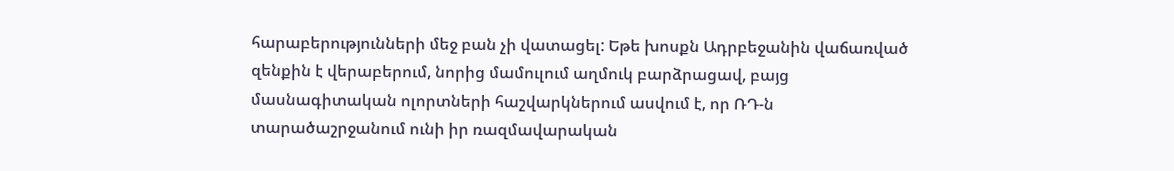հարաբերությունների մեջ բան չի վատացել: Եթե խոսքն Ադրբեջանին վաճառված զենքին է վերաբերում, նորից մամուլում աղմուկ բարձրացավ, բայց մասնագիտական ոլորտների հաշվարկներում ասվում է, որ ՌԴ-ն տարածաշրջանում ունի իր ռազմավարական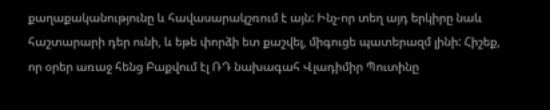քաղաքականությունը և հավասարակշռում է այն: Ինչ-որ տեղ այդ երկիրը նաև հաշտարարի դեր ունի, և եթե փորձի ետ քաշվել, միգուցե պատերազմ լինի: Հիշեք, որ օրեր առաջ հենց Բաքվում էլ ՌԴ նախագահ Վլադիմիր Պուտինը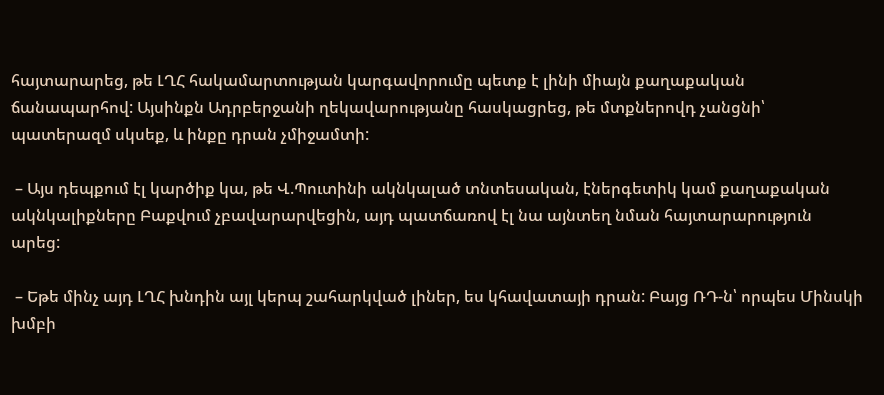հայտարարեց, թե ԼՂՀ հակամարտության կարգավորումը պետք է լինի միայն քաղաքական ճանապարհով: Այսինքն Ադրբերջանի ղեկավարությանը հասկացրեց, թե մտքներովդ չանցնի՝ պատերազմ սկսեք, և ինքը դրան չմիջամտի:

 – Այս դեպքում էլ կարծիք կա, թե Վ.Պուտինի ակնկալած տնտեսական, էներգետիկ կամ քաղաքական ակնկալիքները Բաքվում չբավարարվեցին, այդ պատճառով էլ նա այնտեղ նման հայտարարություն արեց:

 – Եթե մինչ այդ ԼՂՀ խնդին այլ կերպ շահարկված լիներ, ես կհավատայի դրան: Բայց ՌԴ-ն՝ որպես Մինսկի խմբի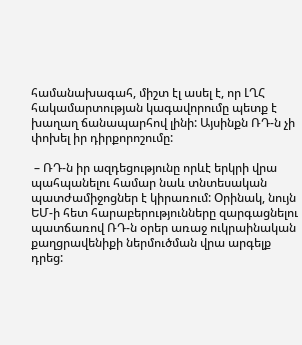համանախագահ, միշտ էլ ասել է, որ ԼՂՀ հակամարտության կագավորումը պետք է խաղաղ ճանապարհով լինի: Այսինքն ՌԴ-ն չի փոխել իր դիրքորոշումը:

 – ՌԴ-ն իր ազդեցությունը որևէ երկրի վրա պահպանելու համար նաև տնտեսական պատժամիջոցներ է կիրառում: Օրինակ, նույն ԵՄ-ի հետ հարաբերությունները զարգացնելու պատճառով ՌԴ-ն օրեր առաջ ուկրաինական քաղցրավենիքի ներմուծման վրա արգելք դրեց: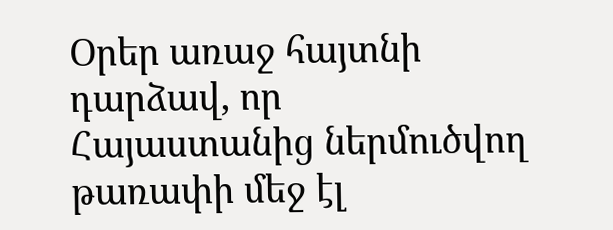Օրեր առաջ հայտնի դարձավ, որ Հայաստանից ներմուծվող թառափի մեջ էլ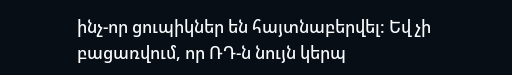ինչ-որ ցուպիկներ են հայտնաբերվել: Եվ չի բացառվում, որ ՌԴ-ն նույն կերպ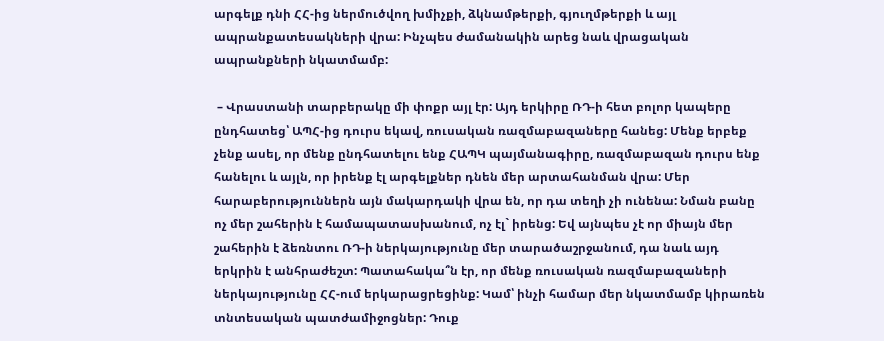արգելք դնի ՀՀ-ից ներմուծվող խմիչքի, ձկնամթերքի, գյուղմթերքի և այլ ապրանքատեսակների վրա: Ինչպես ժամանակին արեց նաև վրացական ապրանքների նկատմամբ:

 – Վրաստանի տարբերակը մի փոքր այլ էր: Այդ երկիրը ՌԴ-ի հետ բոլոր կապերը ընդհատեց՝ ԱՊՀ-ից դուրս եկավ, ռուսական ռազմաբազաները հանեց: Մենք երբեք չենք ասել, որ մենք ընդհատելու ենք ՀԱՊԿ պայմանագիրը, ռազմաբազան դուրս ենք հանելու և այլն, որ իրենք էլ արգելքներ դնեն մեր արտահանման վրա: Մեր հարաբերություններն այն մակարդակի վրա են, որ դա տեղի չի ունենա: Նման բանը ոչ մեր շահերին է համապատասխանում, ոչ էլ` իրենց: Եվ այնպես չէ որ միայն մեր շահերին է ձեռնտու ՌԴ-ի ներկայությունը մեր տարածաշրջանում, դա նաև այդ երկրին է անհրաժեշտ: Պատահակա՞ն էր, որ մենք ռուսական ռազմաբազաների ներկայությունը ՀՀ-ում երկարացրեցինք: Կամ՝ ինչի համար մեր նկատմամբ կիրառեն տնտեսական պատժամիջոցներ: Դուք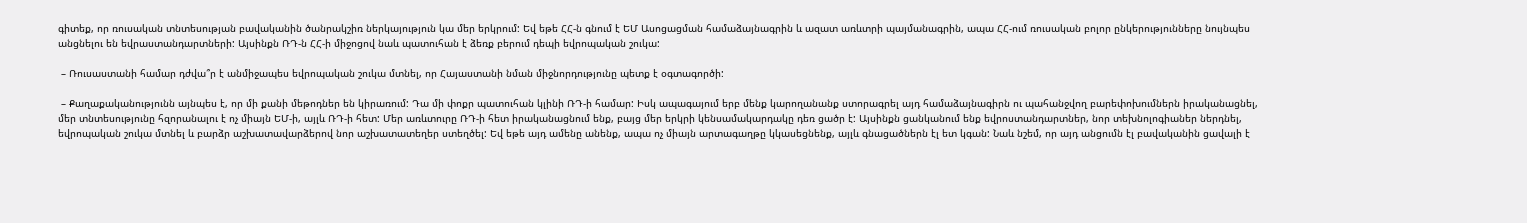գիտեք, որ ռուսական տնտեսության բավականին ծանրակշիռ ներկայություն կա մեր երկրում: Եվ եթե ՀՀ-ն գնում է ԵՄ Ասոցացման համաձայնագրին և ազատ առևտրի պայմանագրին, ապա ՀՀ-ում ռուսական բոլոր ընկերությունները նույնպես անցնելու են եվրաստանդարտների: Այսինքն ՌԴ-ն ՀՀ-ի միջոցով նաև պատուհան է ձեռք բերում դեպի եվրոպական շուկա:

 – Ռուսաստանի համար դժվա՞ր է անմիջապես եվրոպական շուկա մտնել, որ Հայաստանի նման միջնորդությունը պետք է օգտագործի:

 – Քաղաքականությունն այնպես է, որ մի քանի մեթոդներ են կիրառում: Դա մի փոքր պատուհան կլինի ՌԴ-ի համար: Իսկ ապագայում երբ մենք կարողանանք ստորագրել այդ համաձայնագիրն ու պահանջվող բարեփոխումներն իրականացնել, մեր տնտեսությունը հզորանալու է ոչ միայն ԵՄ-ի, այլև ՌԴ-ի հետ: Մեր առևտուրը ՌԴ-ի հետ իրականացնում ենք, բայց մեր երկրի կենսամակարդակը դեռ ցածր է: Այսինքն ցանկանում ենք եվրոստանդարտներ, նոր տեխնոլոգիաներ ներդնել, եվրոպական շուկա մտնել և բարձր աշխատավարձերով նոր աշխատատեղեր ստեղծել: Եվ եթե այդ ամենը անենք, ապա ոչ միայն արտագաղթը կկասեցնենք, այլև գնացածներն էլ ետ կգան: Նաև նշեմ, որ այդ անցումն էլ բավականին ցավալի է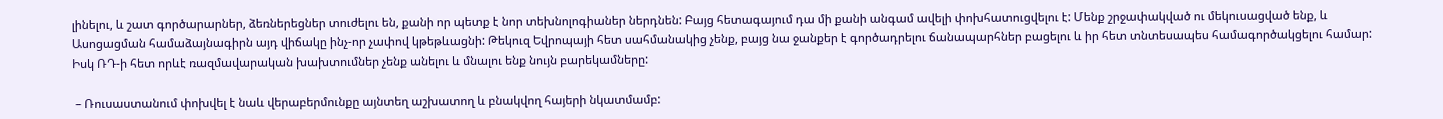լինելու, և շատ գործարարներ, ձեռներեցներ տուժելու են, քանի որ պետք է նոր տեխնոլոգիաներ ներդնեն: Բայց հետագայում դա մի քանի անգամ ավելի փոխհատուցվելու է: Մենք շրջափակված ու մեկուսացված ենք, և Ասոցացման համաձայնագիրն այդ վիճակը ինչ-որ չափով կթեթևացնի: Թեկուզ Եվրոպայի հետ սահմանակից չենք, բայց նա ջանքեր է գործադրելու ճանապարհներ բացելու և իր հետ տնտեսապես համագործակցելու համար: Իսկ ՌԴ-ի հետ որևէ ռազմավարական խախտումներ չենք անելու և մնալու ենք նույն բարեկամները:

 – Ռուսաստանում փոխվել է նաև վերաբերմունքը այնտեղ աշխատող և բնակվող հայերի նկատմամբ: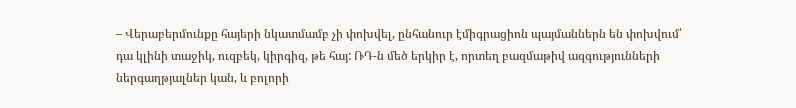– Վերաբերմունքը հայերի նկատմամբ չի փոխվել, ընհանուր էմիգրացիոն պայմաններն են փոխվում՝ դա կլինի տաջիկ, ուզբեկ, կիրգիզ, թե հայ: ՌԴ-ն մեծ երկիր է, որտեղ բազմաթիվ ազգությունների ներգաղթյալներ կան, և բոլորի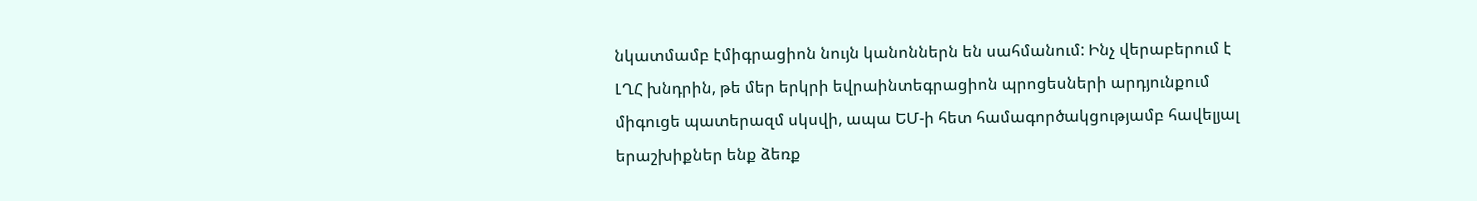նկատմամբ էմիգրացիոն նույն կանոններն են սահմանում: Ինչ վերաբերում է ԼՂՀ խնդրին, թե մեր երկրի եվրաինտեգրացիոն պրոցեսների արդյունքում միգուցե պատերազմ սկսվի, ապա ԵՄ-ի հետ համագործակցությամբ հավելյալ երաշխիքներ ենք ձեռք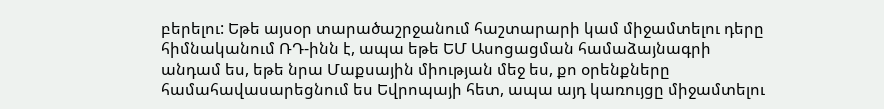բերելու: Եթե այսօր տարածաշրջանում հաշտարարի կամ միջամտելու դերը հիմնականում ՌԴ-ինն է, ապա եթե ԵՄ Ասոցացման համաձայնագրի անդամ ես, եթե նրա Մաքսային միության մեջ ես, քո օրենքները համահավասարեցնում ես Եվրոպայի հետ, ապա այդ կառույցը միջամտելու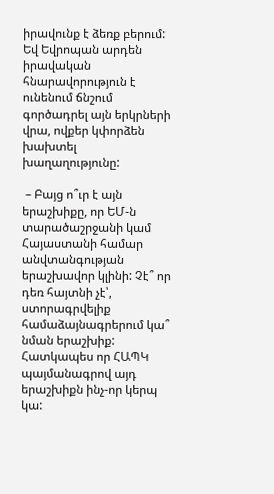իրավունք է ձեռք բերում: Եվ Եվրոպան արդեն իրավական հնարավորություն է ունենում ճնշում գործադրել այն երկրների վրա, ովքեր կփորձեն խախտել խաղաղությունը:

 – Բայց ո՞ւր է այն երաշխիքը, որ ԵՄ-ն տարածաշրջանի կամ Հայաստանի համար անվտանգության երաշխավոր կլինի: Չէ՞ որ դեռ հայտնի չէ՝, ստորագրվելիք համաձայնագրերում կա՞ նման երաշխիք: Հատկապես որ ՀԱՊԿ պայմանագրով այդ երաշխիքն ինչ-որ կերպ կա: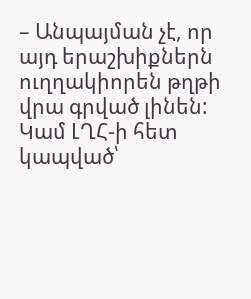– Անպայման չէ, որ այդ երաշխիքներն ուղղակիորեն թղթի վրա գրված լինեն: Կամ ԼՂՀ-ի հետ կապված՝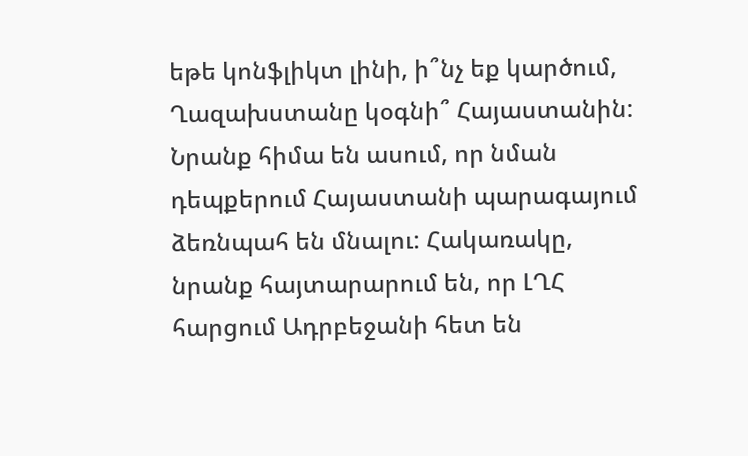եթե կոնֆլիկտ լինի, ի՞նչ եք կարծում, Ղազախստանը կօգնի՞ Հայաստանին: Նրանք հիմա են ասում, որ նման դեպքերում Հայաստանի պարագայում ձեռնպահ են մնալու: Հակառակը, նրանք հայտարարում են, որ ԼՂՀ հարցում Ադրբեջանի հետ են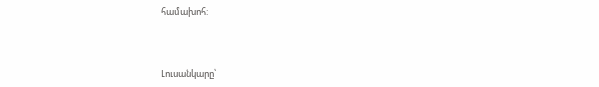համախոհ:



Լուսանկարը՝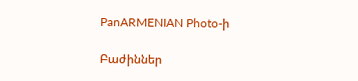PanARMENIAN Photo-ի

Բաժիններ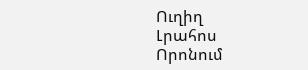Ուղիղ
Լրահոս
Որոնում